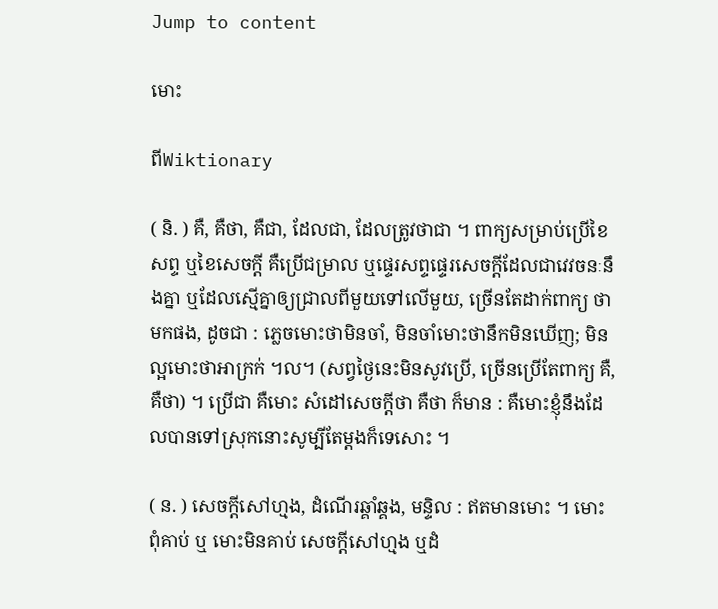Jump to content

មោះ

ពីWiktionary

( និ. ) គឺ, គឺថា, គឺជា, ដែលជា, ដែលត្រូវថាជា ។ ពាក្យសម្រាប់ប្រើខៃសព្ទ ឬខៃសេចក្ដី គឺប្រើជម្រាល ឬផ្ទេរសព្ទផ្ទេរសេចក្ដីដែលជាវេវចនៈនឹងគ្នា ឬដែលស្មើគ្នាឲ្យជ្រាលពីមួយទៅលើមួយ, ច្រើនតែដាក់ពាក្យ ថា មកផង, ដូចជា : ភ្លេចមោះថាមិនចាំ, មិនចាំមោះថានឹកមិនឃើញ; មិនល្អមោះថាអាក្រក់ ។ល។ (សព្វថ្ងៃនេះមិនសូវប្រើ, ច្រើនប្រើតែពាក្យ គឺ, គឺថា) ។ ប្រើជា គឺមោះ សំដៅសេចក្ដីថា គឺថា ក៏មាន : គឺមោះខ្ញុំនឹងដែលបានទៅស្រុកនោះសូម្បីតែម្ដងក៏ទេសោះ ។

( ន. ) សេចក្ដីសៅហ្មង, ដំណើរឆ្គាំឆ្គង, មន្ទិល : ឥតមានមោះ ។ មោះពុំគាប់ ឬ មោះមិនគាប់ សេចក្ដីសៅហ្មង ឬដំ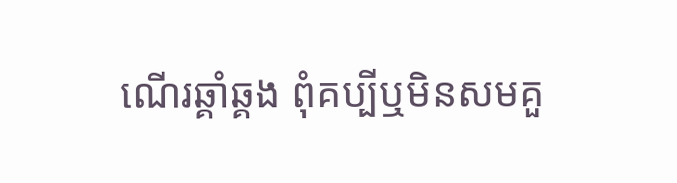ណើរឆ្គាំឆ្គង ពុំគប្បីឬមិនសមគួ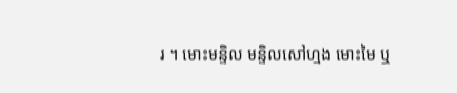រ ។ មោះមន្ទិល មន្ទិលសៅហ្មង មោះមៃ ឬ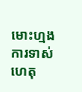មោះហ្មង ការទាស់ហេតុ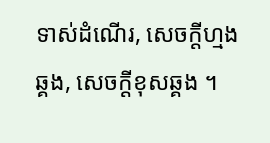ទាស់ដំណើរ, សេចក្ដីហ្មងឆ្គង, សេចក្ដីខុសឆ្គង ។